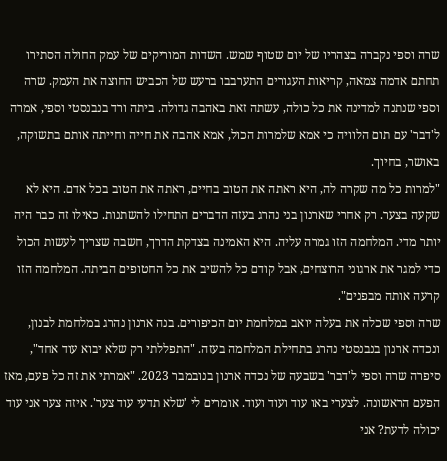שרה וספי נקברה בצהריו של יום שטוף שמש. השדות המוריקים של עמק החולה הסתירו תחתם אדמה צמאה, קריאות העגורים התערבבו ברעש של הכביש החוצה את העמק. שרה וספי שנתנה למדינה את כל כולה, עשתה זאת באהבה גדולה. ביתה ורד בנבנסטי וספי, אמרה ל'דבר' עם תום הלוויה כי אמא שלמרות הכול, אמא אהבה את חייה וחייתה אותם בתשוקה, באושר, בחיוך.
"למרות כל מה שקרה לה, היא ראתה את הטוב בחיים, ראתה את הטוב בכל אדם. היא לא שקעה בצער. רק אחרי שארנון בני נהרג בעזה הדברים התחילו להשתנות. כאילו זה כבר היה יותר מדי. המלחמה הזו גמרה עליה. היא האמינה בצדקת הדרך, חשבה שצריך לעשות הכול כדי למגר את ארגוני הרוצחים, אבל קודם כל להשיב את כל החטופים הביתה. המלחמה הזו קרעה אותה מבפנים".
שרה וספי שכלה את בעלה יואב במלחמת יום הכיפורים. בנה ארנון נהרג במלחמת לבנון, ונכדה ארנון בנבנסטי נהרג בתחילת המלחמה בעזה. "התפללתי רק שלא יבוא עוד אחד", סיפרה שרה וספי ל'דבר' בשבעה של נכדה ארנון בנובמבר 2023. "אמרתי את זה כל פעם, מאז הפעם הראשונה. לצערי באו עוד ועוד ועוד. אומרים לי 'שלא תדעי עוד צער'. איזה צער אני עוד יכולה לדעת? אני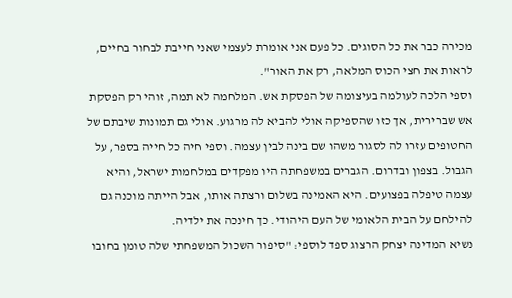מכירה כבר את כל הסוגים. כל פעם אני אומרת לעצמי שאני חייבת לבחור בחיים, לראות את חצי הכוס המלאה, רק את האור".
וספי הלכה לעולמה בעיצומה של הפסקת אש. המלחמה לא תמה, זוהי רק הפסקת אש שברירית, אך כזו שהספיקה אולי להביא לה מרגוע. אולי גם תמונות שיבתם של החטופים עזרו לה לסגור משהו שם בינה לבין עצמה. וספי חיה כל חייה בספר, על הגבול. בצפון ובדרום. הגברים במשפחתה היו מפקדים במלחמות ישראל, והיא עצמה טיפלה בפצועים. היא האמינה בשלום ורצתה אותו, אבל הייתה מוכנה גם להילחם על הבית הלאומי של העם היהודי. כך חינכה את ילדיה.
נשיא המדינה יצחק הרצוג ספד לוספי: "סיפור השכול המשפחתי שלה טומן בחובו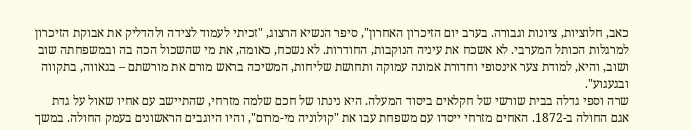כאב, חלוציות, ציונות וגבורה. בערב יום הזיכרון האחרון", סיפר הנשיא הרצוג, "זכיתי לעמוד לצידה ולהדליק את אבוקת הזיכרון למרגלות הכותל המערבי. לא אשכח את עיניה הנוקבות, החודרות. לא נשכח, כאומה, את מי שהשכול הכה בה ובמשפחתה שוב ושוב, והיא, למודת צער אינסופי וחדורת אמונה עמוקה ותחושת שליחות, המשיכה בראש מורם את מורשתם – בגאווה, בתקווה ובגעגוע".
שרה וספי גדלה בבית שורשי של חקלאים ביסוד המעלה. היא נינתו של חכם שלמה מזרחי, שהתיישב עם אחיו שאול על גדת אגם החולה ב-1872. האחים מזרחי ייסדו עם משפחת עבו את "קולוניה מי-מרום", והיו היוגבים הראשונים בעמק החולה. במשך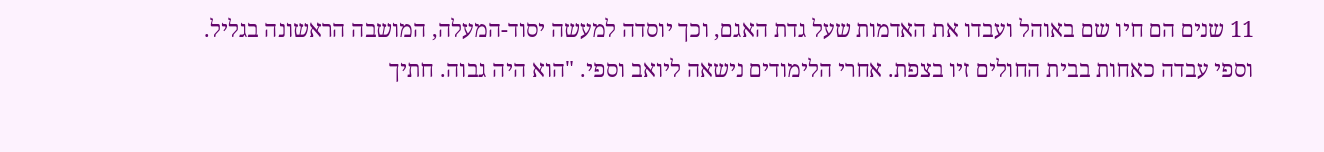11 שנים הם חיו שם באוהל ועבדו את האדמות שעל גדת האגם, וכך יוסדה למעשה יסוד-המעלה, המושבה הראשונה בגליל.
וספי עבדה כאחות בבית החולים זיו בצפת. אחרי הלימודים נישאה ליואב וספי. "הוא היה גבוה. חתיך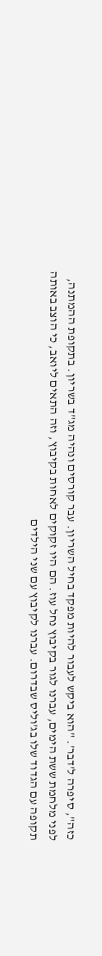כזה", סיפרה ל'דבר'. "הוא ביקש לעבור להיות מפקד בחיל השריון. עבר קורסים ונהיה מג"ד בשריון. בתקופת ההמתנה, לפני מלחמת ששת הימים, עברנו לגור בקיבוץ נחל עוז. הם היו זקוקים לאחות בקיבוץ, וזה התאים ליואב, כי הוצב באותה תקופה עם הגדוד שלו בג'וליס שבדרום. עברנו לקיבוץ עם שני הילדים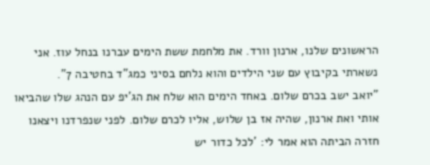הראשונים שלנו, ארנון וורד. את מלחמת ששת הימים עברנו בנחל עוז. אני נשארתי בקיבוץ עם שני הילדים והוא נלחם בסיני כמג"ד בחטיבה 7".
"יואב ישב בכרם שלום. באחד הימים הוא שלח את הג'יפ עם הנהג שלו שהביאו אותי ואת ארנון, שהיה אז בן שלוש, אליו לכרם שלום. לפני שנפרדנו ויצאנו חזרה הביתה הוא אמר לי: 'לכל כדור יש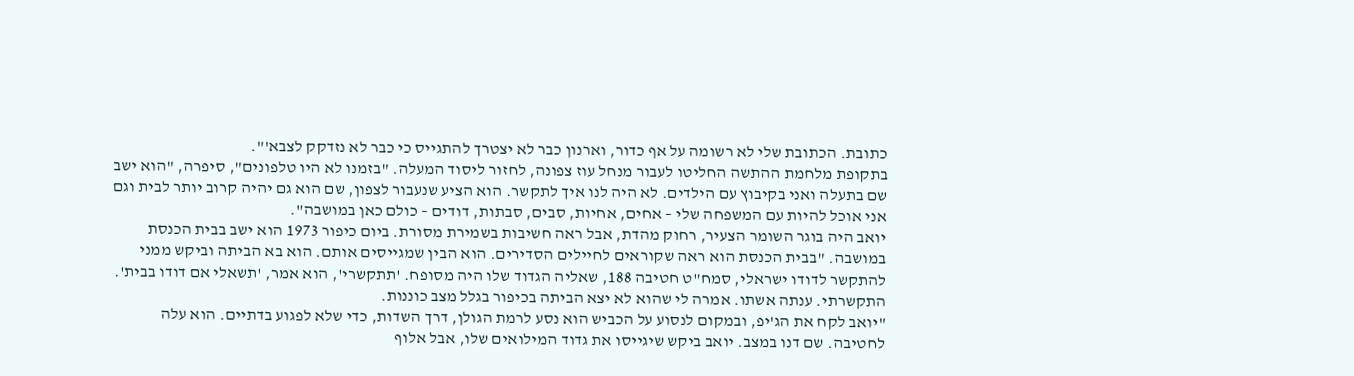כתובת. הכתובת שלי לא רשומה על אף כדור, וארנון כבר לא יצטרך להתגייס כי כבר לא נזדקק לצבא'".
בתקופת מלחמת ההתשה החליטו לעבור מנחל עוז צפונה, לחזור ליסוד המעלה. "בזמנו לא היו טלפונים", סיפרה, "הוא ישב שם בתעלה ואני בקיבוץ עם הילדים. לא היה לנו איך לתקשר. הוא הציע שנעבור לצפון, שם הוא גם יהיה קרוב יותר לבית וגם אני אוכל להיות עם המשפחה שלי – אחים, אחיות, סבים, סבתות, דודים – כולם כאן במושבה".
יואב היה בוגר השומר הצעיר, רחוק מהדת, אבל ראה חשיבות בשמירת מסורת. ביום כיפור 1973 הוא ישב בבית הכנסת במושבה. "בבית הכנסת הוא ראה שקוראים לחיילים הסדירים. הוא הבין שמגייסים אותם. הוא בא הביתה וביקש ממני להתקשר לדודו ישראלי, סמח"ט חטיבה 188, שאליה הגדוד שלו היה מסופח. 'תתקשרי', הוא אמר, 'תשאלי אם דודו בבית'. התקשרתי. ענתה אשתו. אמרה לי שהוא לא יצא הביתה בכיפור בגלל מצב כוננות.
"יואב לקח את הג'יפ, ובמקום לנסוע על הכביש הוא נסע לרמת הגולן, דרך השדות, כדי שלא לפגוע בדתיים. הוא עלה לחטיבה. שם דנו במצב. יואב ביקש שיגייסו את גדוד המילואים שלו, אבל אלוף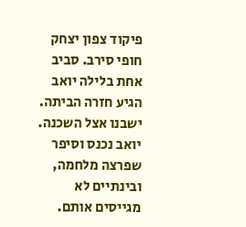פיקוד צפון יצחק חופי סירב. סביב אחת בלילה יואב הגיע חזרה הביתה. ישבנו אצל השכנה. יואב נכנס וסיפר שפרצה מלחמה, ובינתיים לא מגייסים אותם.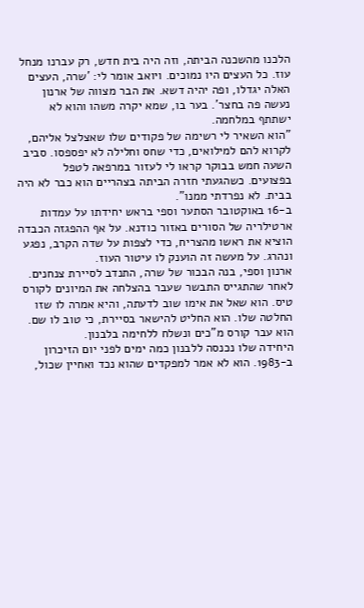הלכנו מהשכנה הביתה, וזה היה בית חדש, רק עברנו מנחל עוז. כל העצים היו נמוכים. ויואב אומר לי: 'שרה, העצים האלה יגדלו, ופה יהיה דשא. את הבר מצווה של ארנון נעשה פה בחצר'. בער בו, שמא יקרה משהו והוא לא ישתתף במלחמה.
"הוא השאיר לי רשימה של פקודים שלו שאצלצל אליהם, לקרוא להם למילואים, כדי שחס וחלילה לא יפספסו. סביב השעה חמש בבוקר קראו לי לעזור במרפאה לטפל בפצועים. כשהגעתי חזרה הביתה בצהריים הוא כבר לא היה בבית. לא נפרדתי ממנו".
ב-16 באוקטובר הסתער וספי בראש יחידתו על עמדות ארטילריה של הסורים באזור כודנא. על אף ההפגזה הכבדה הוציא את ראשו מהצריח, כדי לצפות על שדה הקרב, נפגע ונהרג. על מעשה זה הוענק לו עיטור העוז.
ארנון וספי, בנה הבכור של שרה, התנדב לסיירת צנחנים. לאחר שהתגייס התבשר שעבר בהצלחה את המיונים לקורס טיס. הוא שאל את אימו שוב לדעתה, והיא אמרה לו שזו החלטה שלו. הוא החליט להישאר בסיירת, כי טוב לו שם. הוא עבר קורס מ"כים ונשלח ללחימה בלבנון.
היחידה שלו נכנסה ללבנון כמה ימים לפני יום הזיכרון ב-1983. הוא לא אמר למפקדים שהוא נכד ואחיין שכול,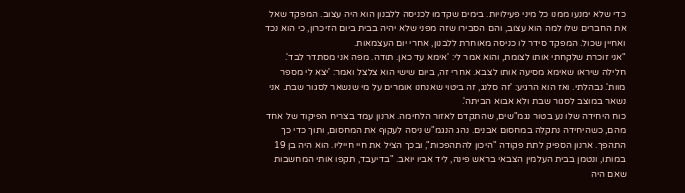כדי שלא ימנעו ממנו כל מיני פעילויות. בימים שקדמו לכניסה ללבנון הוא היה עצוב. המפקד שאל את החברים שלו למה הוא עצוב, והם הסבירו שזה מפני שלא יהיה בבית ביום הזיכרון, כי הוא נכד ואחיין שכול. המפקד סידר לו כניסה מאוחרת ללבנון, אחרי יום העצמאות.
"אני זוכרת שלקחתי אותו לצומת, והוא אמר לי: 'אימא עד כאן. תודה. מפה אני מסתדר לבד'. חלילה שיראו שאימא מסיעה אותו לצבא. אחרי זה, ביום שישי הוא צלצל ואמר: 'יצא לי מספר מוות'. נבהלתי. ואז הוא הרגיע: 'זה סלנג, זה ביטוי שאנחנו אומרים על מי שנשאר לסגור שבת. אני נשאר במוצב לסגור שבת ולא אבוא הביתה'.
כוח היחידה שלו נע בטור נגמ"שים, שהתקדם לאזור הלחימה. ארנון עמד בצריח הפיקוד של אחד מהם, כשהיחידה נתקלה במחסום אבנים. נהג הנגמ"ש ניסה לעקוף את המחסום, ותוך כדי כך התהפך. ארנון הספיק לתת פקודה "היכון להתהפכות", ובכך הציל את חיי חייליו. הוא היה בן 19 במותו, ונטמן בבית העלמין הצבאי בראש פינה, ליד אביו יואב. "בדיעבד, תקפו אותי המחשבות שאם היה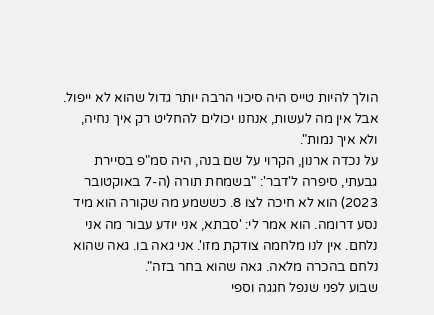הולך להיות טייס היה סיכוי הרבה יותר גדול שהוא לא ייפול. אבל אין מה לעשות, אנחנו יכולים להחליט רק איך נחיה, ולא איך נמות".
על נכדה ארנון, הקרוי על שם בנה, היה סמ"פ בסיירת גבעתי, סיפרה ל'דבר': "בשמחת תורה (ה-7 באוקטובר 2023) הוא לא חיכה לצו 8. כששמע מה שקורה הוא מיד נסע דרומה. הוא אמר לי: 'סבתא, אני יודע עבור מה אני נלחם. אין לנו מלחמה צודקת מזו'. אני גאה בו. גאה שהוא נלחם בהכרה מלאה. גאה שהוא בחר בזה".
שבוע לפני שנפל חגגה וספי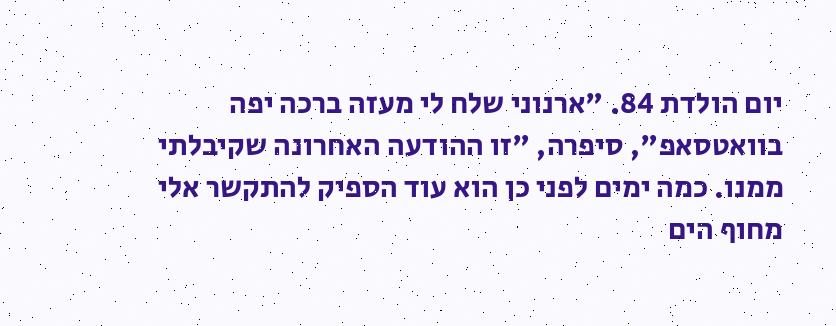יום הולדת 84. "ארנוני שלח לי מעזה ברכה יפה בוואטסאפ", סיפרה, "זו ההודעה האחרונה שקיבלתי ממנו. כמה ימים לפני כן הוא עוד הספיק להתקשר אלי מחוף הים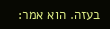בעזה. הוא אמר: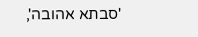'סבתא אהובה',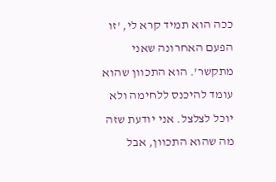ככה הוא תמיד קרא לי, 'זו הפעם האחרונה שאני מתקשר'. הוא התכוון שהוא עומד להיכנס ללחימה ולא יוכל לצלצל. אני יודעת שזה מה שהוא התכוון, אבל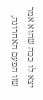יצא לו ככה שהוא אמר שזו הפעם האחרונה,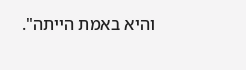והיא באמת הייתה".